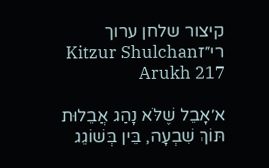קיצור שלחן ערוך רי״זKitzur Shulchan Arukh 217

א׳אָבֵל שֶׁלֹּא נָהַג אֲבֵלוּת תּוֹךְ שִׁבְעָה, בֵּין בְּשׁוֹגֵג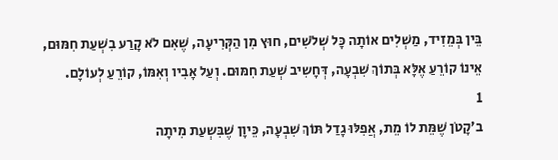בֵּין בְּמֵזִיד, מַשְׁלִים אוֹתָה כָּל שְׁלֹשִׁים, חוּץ מִן הַקְּרִיעָה, שֶׁאִם לֹא קָרַע בִשְׁעַת חִמּוּם, אֵינוֹ קוֹרֵעַ אֶלָּא בְּתוֹךְ שִׁבְעָה, דְּחָשִיב שְׁעַת חִמּוּם. וְעַל אָבִיו וְאִמּוֹ, קוֹרֵעַ לְעוֹלָם.
1
ב׳קָטֹן שֶׁמֵּת לוֹ מֵת, אֲפִלּוּ גָדַל תּוֹךְ שִׁבְעָה, כֵּיוָן שֶׁבִּשְעַת מִיתָה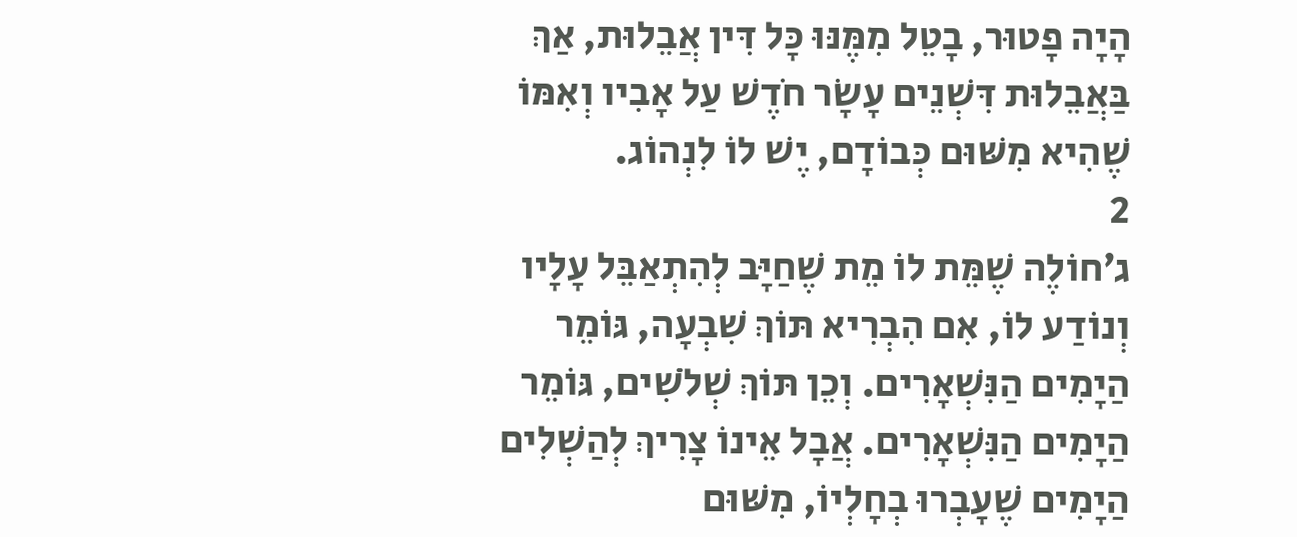הָיָה פָטוּר, בָטֵל מִמֶּנּוּ כָּל דִּין אֲבֵלוּת, אַךְ בַּאֲבֵלוּת דִּשְׁנֵים עָשָׂר חֹדֶשׁ עַל אָבִיו וְאִמּוֹ שֶׁהִיא מִשּׁוּם כְּבוֹדָם, יֶשׁ לוֹ לִנְהוֹג.
2
ג׳חוֹלֶה שֶׁמֵּת לוֹ מֵת שֶׁחַיָּב לְהִתְאַבֵּל עָלָיו וְנוֹדַע לוֹ, אִם הִבְרִיא תּוֹךְ שִׁבְעָה, גּוֹמֵר הַיָמִים הַנִּשְׁאָרִים. וְכֵן תּוֹךְ שְׁלֹשִׁים, גּוֹמֵר הַיָמִים הַנִּשְׁאָרִים. אֲבָל אֵינוֹ צָרִיךְ לְהַשְׁלִים הַיָמִים שֶׁעָבְרוּ בְחָלְיוֹ, מִשּׁוּם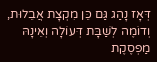דְּאָז נָהַג גַּם כֵּן מִקְצָת אֲבֵלוּת, וְדוֹמֶה לְשַׁבָּת דְּעוֹלָה וְאֵינָהּ מַפְסֶקֶת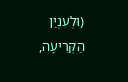(וּלְעִנְיַן הַקְּרִיעָה,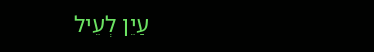עַיֵן לְעֵיל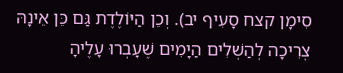סִימָן קצח סָעִיף יב). וְכֵן הַיּוֹלֶדֶת גַּם כֵּן אֵינָהּ צְרִיכָה לְהַשְׁלִים הַיָמִים שֶׁעָבְרוּ עָלֶיהָ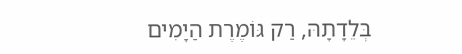בְּלֵדָתָהּ, רַק גּוֹמֶרֶת הַיָמִים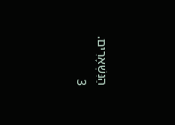הַנִּשְׁאָרִים.
3